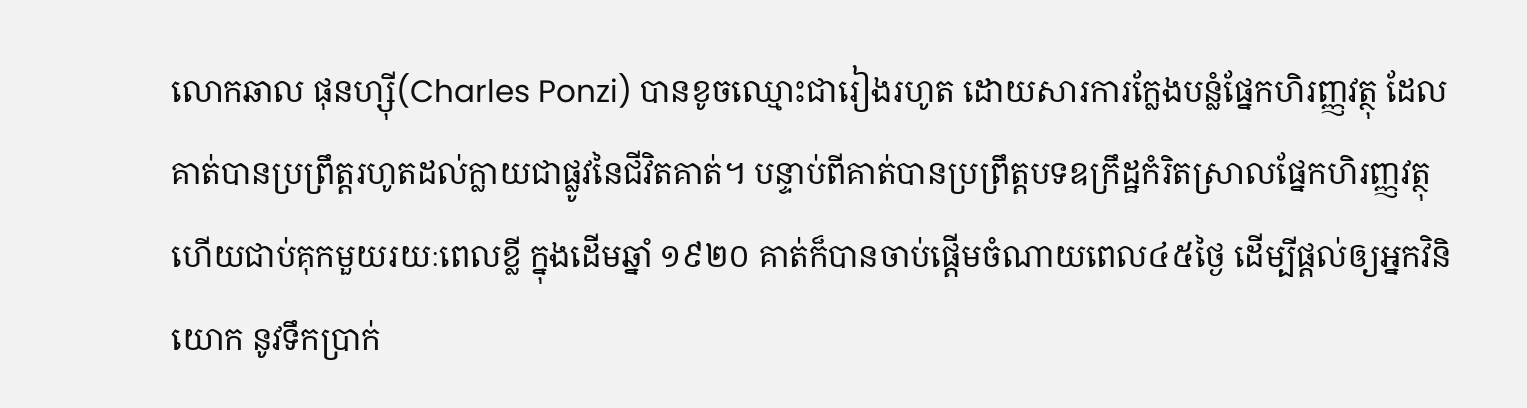លោកឆាល ផុនហ្ស៊ី(Charles Ponzi) បានខូចឈ្មោះជារៀងរហូត ដោយសារការក្លែងបន្លំផ្នែកហិរញ្ញវត្ថុ ដែលគាត់បានប្រព្រឹត្តរហូតដល់ក្លាយជាផ្លូវនៃជីវិតគាត់។ បន្ទាប់ពីគាត់បានប្រព្រឹត្តបទឧក្រឹដ្ឋកំរិតស្រាលផ្នែកហិរញ្ញវត្ថុ ហើយជាប់គុកមួយរយៈពេលខ្លី ក្នុងដើមឆ្នាំ ១៩២០ គាត់ក៏បានចាប់ផ្តើមចំណាយពេល៤៥ថ្ងៃ ដើម្បីផ្តល់ឲ្យអ្នកវិនិយោក នូវទឹកប្រាក់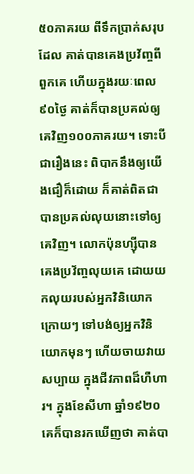៥០ភាគរយ ពីទឹកប្រាក់សរុបដែល គាត់បានគេងប្រវ័ញ្ចពីពួកគេ ហើយក្នុងរយៈពេល៩០ថ្ងៃ គាត់ក៏បានប្រគល់ឲ្យគេវិញ១០០ភាគរយ។ ទោះបីជារឿងនេះ ពិបាកនឹងឲ្យយើងជឿក៏ដោយ ក៏គាត់ពិតជាបានប្រគល់លុយនោះទៅឲ្យគេវិញ។ លោកប៉ុនហ្ស៊ីបានគេងប្រវ័ញ្ចលុយគេ ដោយយកលុយរបស់អ្នកវិនិយោកក្រោយៗ ទៅបង់ឲ្យអ្នកវិនិយោកមុនៗ ហើយចាយវាយសប្បាយ ក្នុងជីវភាពដ៏ហឺហារ។ ក្នុងខែសីហា ឆ្នាំ១៩២០ គេក៏បានរកឃើញថា គាត់បា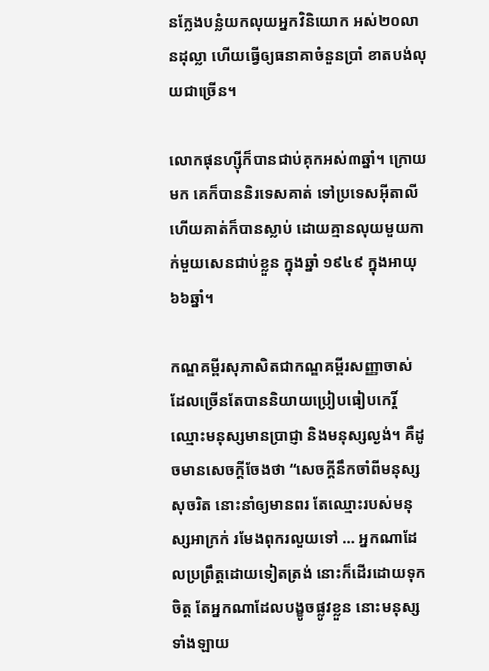នក្លែងបន្លំយកលុយអ្នកវិនិយោក អស់២០លានដុល្លា ហើយធ្វើឲ្យធនាគាចំនួនប្រាំ ខាតបង់លុយជាច្រើន។

លោកផុនហ្ស៊ីក៏បានជាប់គុកអស់៣ឆ្នាំ។ ក្រោយមក គេក៏បាននិរទេសគាត់ ទៅប្រទេសអ៊ីតាលី ហើយគាត់ក៏បានស្លាប់ ដោយគ្មានលុយមួយកាក់មួយសេនជាប់ខ្លួន ក្នុងឆ្នាំ ១៩៤៩ ក្នុងអាយុ៦៦ឆ្នាំ។

កណ្ឌគម្ពីរសុភាសិតជាកណ្ឌគម្ពីរសញ្ញាចាស់ ដែលច្រើនតែបាននិយាយប្រៀបធៀបកេរ្តិ៍ឈ្មោះមនុស្សមានប្រាជ្ញា និងមនុស្សល្ងង់។ គឺដូចមានសេចក្តីចែងថា “សេចក្តីនឹកចាំពីមនុស្សសុចរិត នោះនាំឲ្យមានពរ តែឈ្មោះរបស់មនុស្សអាក្រក់ រមែងពុករលួយទៅ … អ្នកណាដែលប្រព្រឹត្តដោយទៀតត្រង់ នោះក៏ដើរដោយទុកចិត្ត តែអ្នកណាដែលបង្ខូចផ្លូវខ្លួន នោះមនុស្សទាំងឡាយ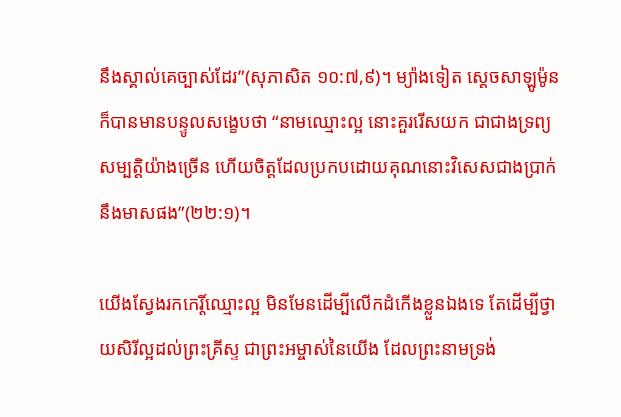នឹងស្គាល់គេច្បាស់ដែរ”(សុភាសិត ១០:៧,៩)។ ម្យ៉ាងទៀត ស្តេចសាឡូម៉ូនក៏បានមានបន្ទូលសង្ខេបថា “នាមឈ្មោះល្អ នោះគួររើសយក ជាជាងទ្រព្យសម្បត្តិយ៉ាងច្រើន ហើយចិត្តដែលប្រកបដោយគុណនោះវិសេសជាងប្រាក់នឹងមាសផង”(២២:១)។

យើងស្វែងរកកេរ្តិ៍ឈ្មោះល្អ មិនមែនដើម្បីលើកដំកើងខ្លួនឯងទេ តែដើម្បីថ្វាយសិរីល្អដល់ព្រះគ្រីស្ទ ជាព្រះអម្ចាស់នៃយើង ដែលព្រះនាមទ្រង់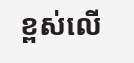ខ្ពស់លើ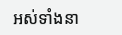អស់ទាំងនា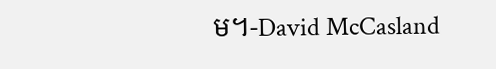ម។-David McCasland